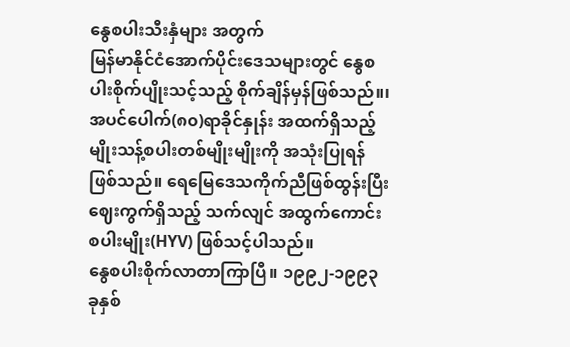နွေစပါးသီးနှံများ အတွက်
မြန်မာနိုင်ငံအောက်ပိုင်းဒေသများတွင် နွေစပါးစိုက်ပျိုးသင့်သည့် စိုက်ချိန်မှန်ဖြစ်သည်။၊ အပင်ပေါက်(၈၀)ရာခိုင်နှုန်း အထက်ရှိသည့် မျိုးသန့်စပါးတစ်မျိုးမျိုးကို အသုံးပြုရန်ဖြစ်သည်။ ရေမြေဒေသကိုက်ညီဖြစ်ထွန်းပြီး ဈေးကွက်ရှိသည့် သက်လျင် အထွက်ကောင်းစပါးမျိုး(HYV) ဖြစ်သင့်ပါသည်။
နွေစပါးစိုက်လာတာကြာပြီ။ ၁၉၉၂-၁၉၉၃ ခုနှစ်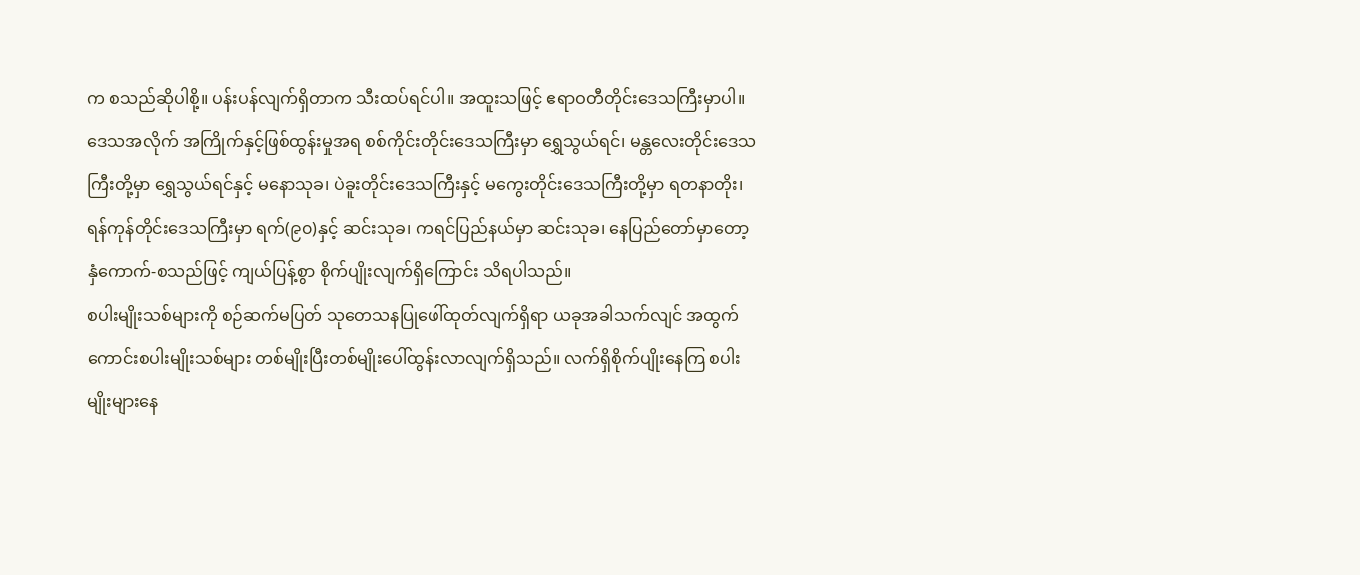က စသည်ဆိုပါစို့။ ပန်းပန်လျက်ရှိတာက သီးထပ်ရင်ပါ။ အထူးသဖြင့် ဧရာဝတီတိုင်းဒေသကြီးမှာပါ။ ဒေသအလိုက် အကြိုက်နှင့်ဖြစ်ထွန်းမှုအရ စစ်ကိုင်းတိုင်းဒေသကြီးမှာ ရွှေသွယ်ရင်၊ မန္တလေးတိုင်းဒေသကြီးတို့မှာ ရွှေသွယ်ရင်နှင့် မနောသုခ၊ ပဲခူးတိုင်းဒေသကြီးနှင့် မကွေးတိုင်းဒေသကြီးတို့မှာ ရတနာတိုး၊ ရန်ကုန်တိုင်းဒေသကြီးမှာ ရက်(၉၀)နှင့် ဆင်းသုခ၊ ကရင်ပြည်နယ်မှာ ဆင်းသုခ၊ နေပြည်တော်မှာတော့ နှံကောက်-စသည်ဖြင့် ကျယ်ပြန့်စွာ စိုက်ပျိုးလျက်ရှိကြောင်း သိရပါသည်။
စပါးမျိုးသစ်များကို စဉ်ဆက်မပြတ် သုတေသနပြုဖေါ်ထုတ်လျက်ရှိရာ ယခုအခါသက်လျင် အထွက်ကောင်းစပါးမျိုးသစ်များ တစ်မျိုးပြီးတစ်မျိုးပေါ်ထွန်းလာလျက်ရှိသည်။ လက်ရှိစိုက်ပျိုးနေကြ စပါးမျိုးများနေ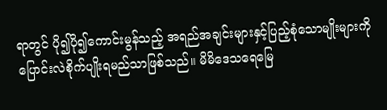ရာတွင် ပို၍ပို၍ကောင်းမွန်သည့် အရည်အချင်းများနှင့်ပြည့်စုံသောမျိုးများကို ပြောင်းလဲစိုက်ပျိုးရမည်သာဖြစ်သည်။ မိမိဒေသရေမြေ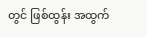တွင် ဖြစ်ထွန်း အထွက်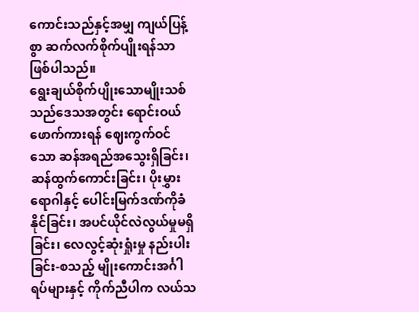ကောင်းသည်နှင့်အမျှ ကျယ်ပြန့်စွာ ဆက်လက်စိုက်ပျိုးရန်သာ ဖြစ်ပါသည်။
ရွေးချယ်စိုက်ပျိုးသောမျိုးသစ်သည်ဒေသအတွင်း ရောင်းဝယ်ဖောက်ကားရန် ဈေးကွက်ဝင်သော ဆန်အရည်အသွေးရှိခြင်း၊ ဆန်ထွက်ကောင်းခြင်း၊ ပိုးမွှားရောဂါနှင့် ပေါင်းမြက်ဒဏ်ကိုခံနိုင်ခြင်း၊ အပင်ယိုင်လဲလွယ်မှုမရှိခြင်း၊ လေလွင့်ဆုံးရှုံးမှု နည်းပါးခြင်း-စသည့် မျိုးကောင်းအင်္ဂါရပ်များနှင့် ကိုက်ညီပါက လယ်သ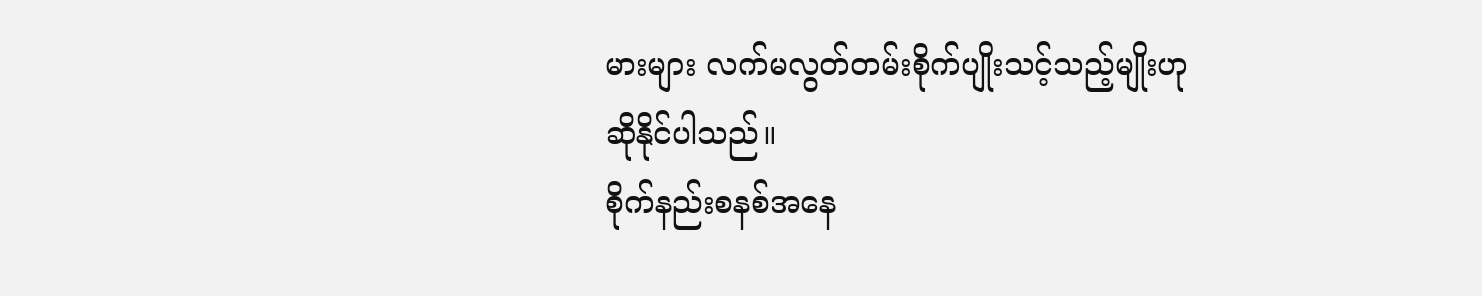မားများ လက်မလွတ်တမ်းစိုက်ပျိုးသင့်သည့်မျိုးဟု ဆိုနိုင်ပါသည်။
စိုက်နည်းစနစ်အနေ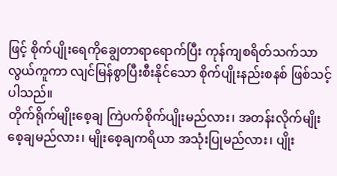ဖြင့် စိုက်ပျိုးရေကိုချွေတာရာရောက်ပြီး ကုန်ကျစရိတ်သက်သာလွယ်ကူကာ လျင်မြန်စွာပြီးစီးနိုင်သော စိုက်ပျိုးနည်းစနစ် ဖြစ်သင့်ပါသည်။
တိုက်ရိုက်မျိုးစေ့ချ ကြဲပက်စိုက်ပျိုးမည်လား၊ အတန်းလိုက်မျိုးစေ့ချမည်လား၊ မျိုးစေ့ချကရိယာ အသုံးပြုမည်လား၊ ပျိုး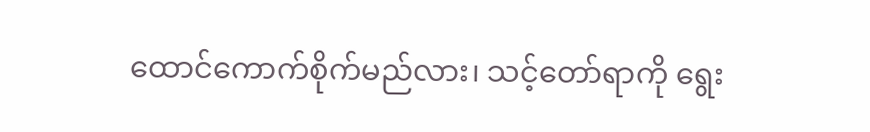ထောင်ကောက်စိုက်မည်လား၊ သင့်တော်ရာကို ရွေး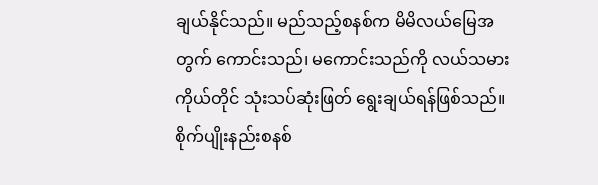ချယ်နိုင်သည်။ မည်သည့်စနစ်က မိမိလယ်မြေအတွက် ကောင်းသည်၊ မကောင်းသည်ကို လယ်သမားကိုယ်တိုင် သုံးသပ်ဆုံးဖြတ် ရွေးချယ်ရန်ဖြစ်သည်။ စိုက်ပျိုးနည်းစနစ်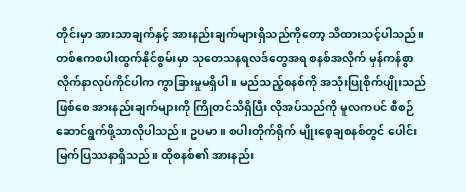တိုင်းမှာ အားသာချက်နှင့် အားနည်းချက်များရှိသည်ကိုတော့ သိထားသင့်ပါသည်။
တစ်ဧကစပါးထွက်နိုင်စွမ်းမှာ သုတေသနရလဒ်တွေအရ စနစ်အလိုက် မှန်ကန်စွာ လိုက်နာလုပ်ကိုင်ပါက ကွာခြားမှုမရှိပါ။ မည်သည့်စနစ်ကို အသုံးပြုစိုက်ပျိုးသည်ဖြစ်စေ အားနည်းချက်များကို ကြိုတင်သိရှိပြီး လိုအပ်သည်ကို မူလကပင် စီစဉ်ဆောင်ရွက်ဖို့သာလိုပါသည်။ ဥပမာ။ စပါးတိုက်ရိုက် မျိုးစေ့ချစနစ်တွင် ပေါင်းမြက်ပြဿနာရှိသည်။ ထိုစနစ်၏ အားနည်း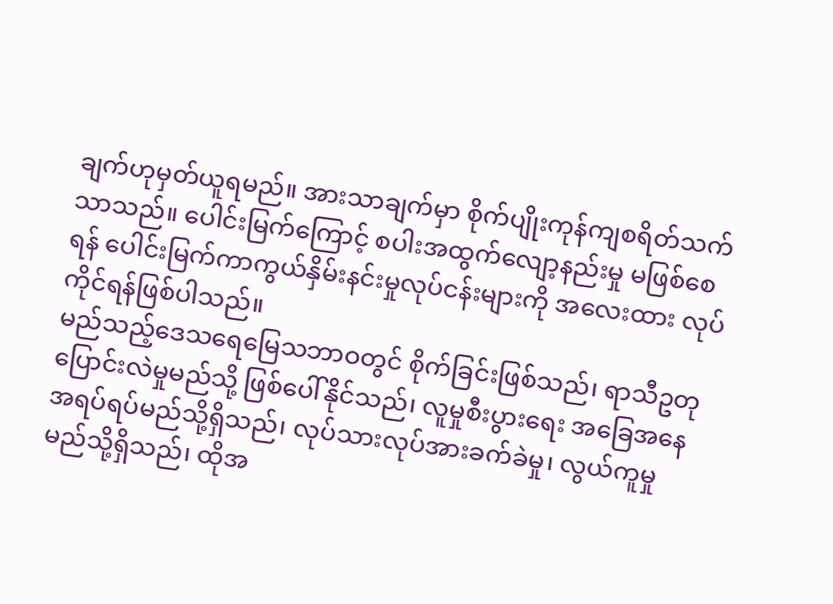ချက်ဟုမှတ်ယူရမည်။ အားသာချက်မှာ စိုက်ပျိုးကုန်ကျစရိတ်သက်သာသည်။ ပေါင်းမြက်ကြောင့် စပါးအထွက်လျော့နည်းမှု မဖြစ်စေရန် ပေါင်းမြက်ကာကွယ်နှိမ်းနင်းမှုလုပ်ငန်းများကို အလေးထား လုပ်ကိုင်ရန်ဖြစ်ပါသည်။
မည်သည့်ဒေသရေမြေသဘာဝတွင် စိုက်ခြင်းဖြစ်သည်၊ ရာသီဥတုပြောင်းလဲမှုမည်သို့ ဖြစ်ပေါ်နိုင်သည်၊ လူမှုစီးပွားရေး အခြေအနေအရပ်ရပ်မည်သို့ရှိသည်၊ လုပ်သားလုပ်အားခက်ခဲမှု၊ လွယ်ကူမှု မည်သို့ရှိသည်၊ ထိုအ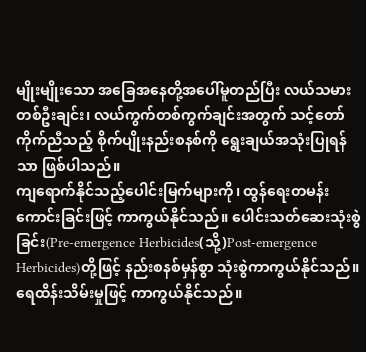မျိုးမျိုးသော အခြေအနေတို့အပေါ်မူတည်ပြီး လယ်သမားတစ်ဦးချင်း၊ လယ်ကွက်တစ်ကွက်ချင်းအတွက် သင့်တော်ကိုက်ညီသည့် စိုက်ပျိုးနည်းစနစ်ကို ရွေးချယ်အသုံးပြုရန်သာ ဖြစ်ပါသည်။
ကျရောက်နိုင်သည့်ပေါင်းမြက်များကို၊ ထွန်ရေးတမန်းကောင်းခြင်းဖြင့် ကာကွယ်နိုင်သည်။ ပေါင်းသတ်ဆေးသုံးစွဲခြင်း(Pre-emergence Herbicides(သို့)Post-emergence Herbicides)တို့ဖြင့် နည်းစနစ်မှန်စွာ သုံးစွဲကာကွယ်နိုင်သည်။ ရေထိန်းသိမ်းမှုဖြင့် ကာကွယ်နိုင်သည်။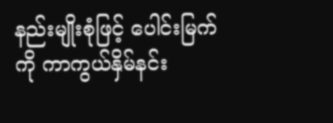နည်းမျိုးစုံဖြင့် ပေါင်းမြက်ကို ကာကွယ်နှိမ်နင်း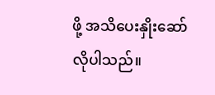ဖို့ အသိပေးနှိုးဆော်လိုပါသည်။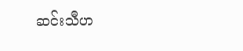ဆင်းသီဟ